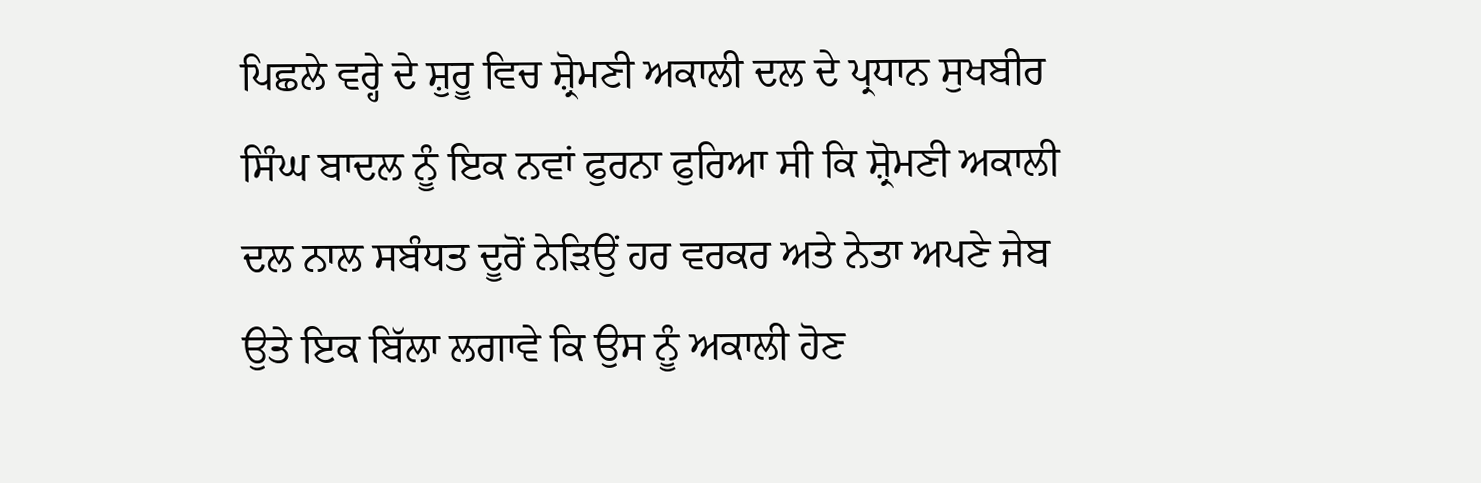ਪਿਛਲੇ ਵਰ੍ਹੇ ਦੇ ਸ਼ੁਰੂ ਵਿਚ ਸ਼੍ਰੋਮਣੀ ਅਕਾਲੀ ਦਲ ਦੇ ਪ੍ਰਧਾਨ ਸੁਖਬੀਰ ਸਿੰਘ ਬਾਦਲ ਨੂੰ ਇਕ ਨਵਾਂ ਫੁਰਨਾ ਫੁਰਿਆ ਸੀ ਕਿ ਸ਼੍ਰੋਮਣੀ ਅਕਾਲੀ ਦਲ ਨਾਲ ਸਬੰਧਤ ਦੂਰੋਂ ਨੇੜਿਉਂ ਹਰ ਵਰਕਰ ਅਤੇ ਨੇਤਾ ਅਪਣੇ ਜੇਬ ਉਤੇ ਇਕ ਬਿੱਲਾ ਲਗਾਵੇ ਕਿ ਉਸ ਨੂੰ ਅਕਾਲੀ ਹੋਣ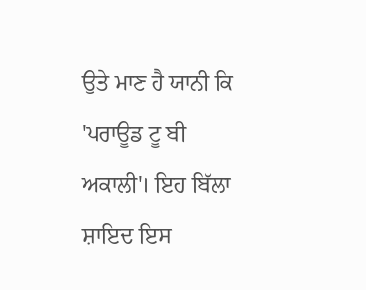ਉਤੇ ਮਾਣ ਹੈ ਯਾਨੀ ਕਿ 'ਪਰਾਊਡ ਟੂ ਬੀ ਅਕਾਲੀ'। ਇਹ ਬਿੱਲਾ ਸ਼ਾਇਦ ਇਸ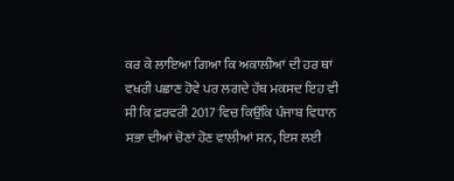ਕਰ ਕੇ ਲਾਇਆ ਗਿਆ ਕਿ ਅਕਾਲੀਆਂ ਦੀ ਹਰ ਥਾਂ ਵਖਰੀ ਪਛਾਣ ਹੋਵੇ ਪਰ ਲਗਦੇ ਹੱਥ ਮਕਸਦ ਇਹ ਵੀ ਸੀ ਕਿ ਫ਼ਰਵਰੀ 2017 ਵਿਚ ਕਿਉਂਕਿ ਪੰਜਾਬ ਵਿਧਾਨ ਸਭਾ ਦੀਆਂ ਚੋਣਾਂ ਹੋਣ ਵਾਲੀਆਂ ਸਨ, ਇਸ ਲਈ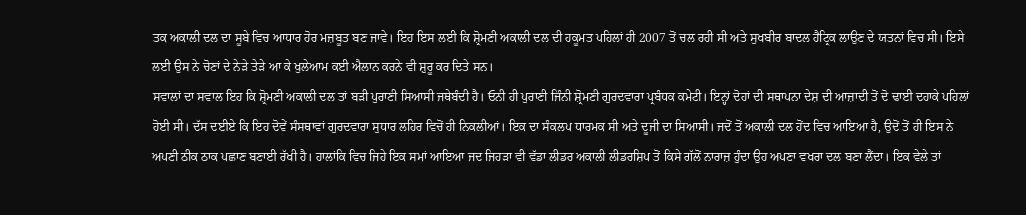ਤਕ ਅਕਾਲੀ ਦਲ ਦਾ ਸੂਬੇ ਵਿਚ ਆਧਾਰ ਹੋਰ ਮਜ਼ਬੂਤ ਬਣ ਜਾਵੇ। ਇਹ ਇਸ ਲਈ ਕਿ ਸ਼੍ਰੋਮਣੀ ਅਕਾਲੀ ਦਲ ਦੀ ਹਕੂਮਤ ਪਹਿਲਾਂ ਹੀ 2007 ਤੋਂ ਚਲ ਰਹੀ ਸੀ ਅਤੇ ਸੁਖਬੀਰ ਬਾਦਲ ਹੈਟ੍ਰਿਕ ਲਾਉਣ ਦੇ ਯਤਨਾਂ ਵਿਚ ਸੀ। ਇਸੇ ਲਈ ਉਸ ਨੇ ਚੋਣਾਂ ਦੇ ਨੇੜੇ ਤੇੜੇ ਆ ਕੇ ਖੁਲੇਆਮ ਕਈ ਐਲਾਨ ਕਰਨੇ ਵੀ ਸ਼ੁਰੂ ਕਰ ਦਿਤੇ ਸਨ।
ਸਵਾਲਾਂ ਦਾ ਸਵਾਲ ਇਹ ਕਿ ਸ਼੍ਰੋਮਣੀ ਅਕਾਲੀ ਦਲ ਤਾਂ ਬੜੀ ਪੁਰਾਣੀ ਸਿਆਸੀ ਜਥੇਬੰਦੀ ਹੈ। ਓਨੀ ਹੀ ਪੁਰਾਣੀ ਜਿੰਨੀ ਸ਼੍ਰੋਮਣੀ ਗੁਰਦਵਾਰਾ ਪ੍ਰਬੰਧਕ ਕਮੇਟੀ। ਇਨ੍ਹਾਂ ਦੋਹਾਂ ਦੀ ਸਥਾਪਨਾ ਦੇਸ਼ ਦੀ ਆਜ਼ਾਦੀ ਤੋਂ ਦੋ ਢਾਈ ਦਹਾਕੇ ਪਹਿਲਾਂ ਹੋਈ ਸੀ। ਦੱਸ ਦਈਏ ਕਿ ਇਹ ਦੋਵੇਂ ਸੰਸਥਾਵਾਂ ਗੁਰਦਵਾਰਾ ਸੁਧਾਰ ਲਹਿਰ ਵਿਚੋਂ ਹੀ ਨਿਕਲੀਆਂ। ਇਕ ਦਾ ਸੰਕਲਪ ਧਾਰਮਕ ਸੀ ਅਤੇ ਦੂਜੀ ਦਾ ਸਿਆਸੀ। ਜਦੋਂ ਤੋਂ ਅਕਾਲੀ ਦਲ ਹੋਂਦ ਵਿਚ ਆਇਆ ਹੈ, ਉਦੋਂ ਤੋਂ ਹੀ ਇਸ ਨੇ ਅਪਣੀ ਠੀਕ ਠਾਕ ਪਛਾਣ ਬਣਾਈ ਰੱਖੀ ਹੈ। ਹਾਲਾਂਕਿ ਵਿਚ ਜਿਹੇ ਇਕ ਸਮਾਂ ਆਇਆ ਜਦ ਜਿਹੜਾ ਵੀ ਵੱਡਾ ਲੀਡਰ ਅਕਾਲੀ ਲੀਡਰਸ਼ਿਪ ਤੋਂ ਕਿਸੇ ਗੱਲੋਂ ਨਾਰਾਜ਼ ਹੁੰਦਾ ਉਹ ਅਪਣਾ ਵਖਰਾ ਦਲ ਬਣਾ ਲੈਂਦਾ। ਇਕ ਵੇਲੇ ਤਾਂ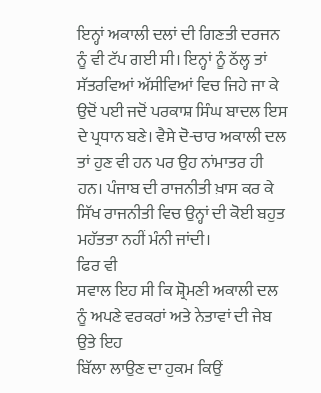ਇਨ੍ਹਾਂ ਅਕਾਲੀ ਦਲਾਂ ਦੀ ਗਿਣਤੀ ਦਰਜਨ ਨੂੰ ਵੀ ਟੱਪ ਗਈ ਸੀ। ਇਨ੍ਹਾਂ ਨੂੰ ਠੱਲ੍ਹ ਤਾਂ ਸੱਤਰਵਿਆਂ ਅੱਸੀਵਿਆਂ ਵਿਚ ਜਿਹੇ ਜਾ ਕੇ ਉਦੋਂ ਪਈ ਜਦੋਂ ਪਰਕਾਸ਼ ਸਿੰਘ ਬਾਦਲ ਇਸ ਦੇ ਪ੍ਰਧਾਨ ਬਣੇ। ਵੈਸੇ ਦੋ-ਚਾਰ ਅਕਾਲੀ ਦਲ ਤਾਂ ਹੁਣ ਵੀ ਹਨ ਪਰ ਉਹ ਨਾਂਮਾਤਰ ਹੀ ਹਨ। ਪੰਜਾਬ ਦੀ ਰਾਜਨੀਤੀ ਖ਼ਾਸ ਕਰ ਕੇ ਸਿੱਖ ਰਾਜਨੀਤੀ ਵਿਚ ਉਨ੍ਹਾਂ ਦੀ ਕੋਈ ਬਹੁਤ ਮਹੱਤਤਾ ਨਹੀਂ ਮੰਨੀ ਜਾਂਦੀ।
ਫਿਰ ਵੀ
ਸਵਾਲ ਇਹ ਸੀ ਕਿ ਸ਼੍ਰੋਮਣੀ ਅਕਾਲੀ ਦਲ ਨੂੰ ਅਪਣੇ ਵਰਕਰਾਂ ਅਤੇ ਨੇਤਾਵਾਂ ਦੀ ਜੇਬ ਉਤੇ ਇਹ
ਬਿੱਲਾ ਲਾਉਣ ਦਾ ਹੁਕਮ ਕਿਉਂ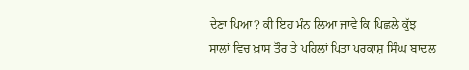ਦੇਣਾ ਪਿਆ? ਕੀ ਇਹ ਮੰਨ ਲਿਆ ਜਾਵੇ ਕਿ ਪਿਛਲੇ ਕੁੱਝ
ਸਾਲਾਂ ਵਿਚ ਖ਼ਾਸ ਤੌਰ ਤੇ ਪਹਿਲਾਂ ਪਿਤਾ ਪਰਕਾਸ਼ ਸਿੰਘ ਬਾਦਲ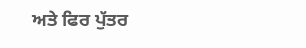ਅਤੇ ਫਿਰ ਪੁੱਤਰ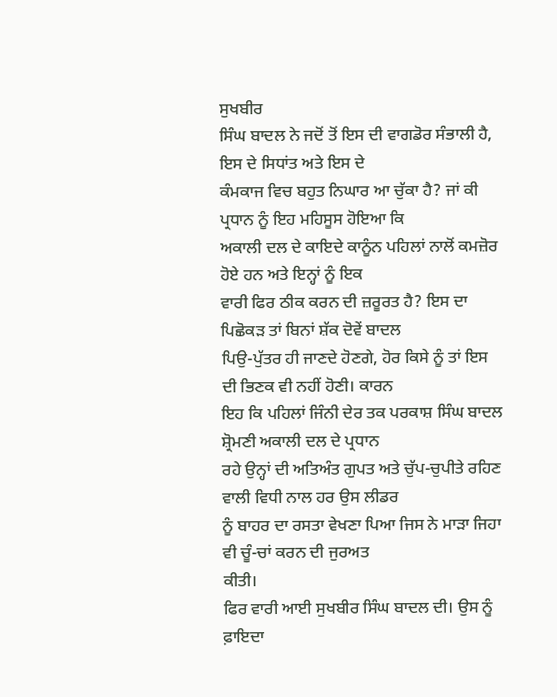ਸੁਖਬੀਰ
ਸਿੰਘ ਬਾਦਲ ਨੇ ਜਦੋਂ ਤੋਂ ਇਸ ਦੀ ਵਾਗਡੋਰ ਸੰਭਾਲੀ ਹੈ, ਇਸ ਦੇ ਸਿਧਾਂਤ ਅਤੇ ਇਸ ਦੇ
ਕੰਮਕਾਜ ਵਿਚ ਬਹੁਤ ਨਿਘਾਰ ਆ ਚੁੱਕਾ ਹੈ? ਜਾਂ ਕੀ ਪ੍ਰਧਾਨ ਨੂੰ ਇਹ ਮਹਿਸੂਸ ਹੋਇਆ ਕਿ
ਅਕਾਲੀ ਦਲ ਦੇ ਕਾਇਦੇ ਕਾਨੂੰਨ ਪਹਿਲਾਂ ਨਾਲੋਂ ਕਮਜ਼ੋਰ ਹੋਏ ਹਨ ਅਤੇ ਇਨ੍ਹਾਂ ਨੂੰ ਇਕ
ਵਾਰੀ ਫਿਰ ਠੀਕ ਕਰਨ ਦੀ ਜ਼ਰੂਰਤ ਹੈ? ਇਸ ਦਾ ਪਿਛੋਕੜ ਤਾਂ ਬਿਨਾਂ ਸ਼ੱਕ ਦੋਵੇਂ ਬਾਦਲ
ਪਿਉ-ਪੁੱਤਰ ਹੀ ਜਾਣਦੇ ਹੋਣਗੇ, ਹੋਰ ਕਿਸੇ ਨੂੰ ਤਾਂ ਇਸ ਦੀ ਭਿਣਕ ਵੀ ਨਹੀਂ ਹੋਣੀ। ਕਾਰਨ
ਇਹ ਕਿ ਪਹਿਲਾਂ ਜਿੰਨੀ ਦੇਰ ਤਕ ਪਰਕਾਸ਼ ਸਿੰਘ ਬਾਦਲ ਸ਼੍ਰੋਮਣੀ ਅਕਾਲੀ ਦਲ ਦੇ ਪ੍ਰਧਾਨ
ਰਹੇ ਉਨ੍ਹਾਂ ਦੀ ਅਤਿਅੰਤ ਗੁਪਤ ਅਤੇ ਚੁੱਪ-ਚੁਪੀਤੇ ਰਹਿਣ ਵਾਲੀ ਵਿਧੀ ਨਾਲ ਹਰ ਉਸ ਲੀਡਰ
ਨੂੰ ਬਾਹਰ ਦਾ ਰਸਤਾ ਵੇਖਣਾ ਪਿਆ ਜਿਸ ਨੇ ਮਾੜਾ ਜਿਹਾ ਵੀ ਚੂੰ-ਚਾਂ ਕਰਨ ਦੀ ਜੁਰਅਤ
ਕੀਤੀ।
ਫਿਰ ਵਾਰੀ ਆਈ ਸੁਖਬੀਰ ਸਿੰਘ ਬਾਦਲ ਦੀ। ਉਸ ਨੂੰ ਫ਼ਾਇਦਾ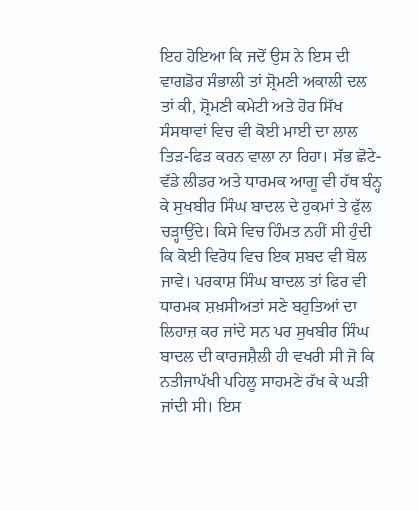ਇਹ ਹੋਇਆ ਕਿ ਜਦੋਂ ਉਸ ਨੇ ਇਸ ਦੀ ਵਾਗਡੋਰ ਸੰਭਾਲੀ ਤਾਂ ਸ਼੍ਰੋਮਣੀ ਅਕਾਲੀ ਦਲ ਤਾਂ ਕੀ, ਸ਼੍ਰੋਮਣੀ ਕਮੇਟੀ ਅਤੇ ਹੋਰ ਸਿੱਖ ਸੰਸਥਾਵਾਂ ਵਿਚ ਵੀ ਕੋਈ ਮਾਈ ਦਾ ਲਾਲ ਤਿੜ-ਫਿੜ ਕਰਨ ਵਾਲਾ ਨਾ ਰਿਹਾ। ਸੱਭ ਛੋਟੇ-ਵੱਡੇ ਲੀਡਰ ਅਤੇ ਧਾਰਮਕ ਆਗੂ ਵੀ ਹੱਥ ਬੰਨ੍ਹ ਕੇ ਸੁਖਬੀਰ ਸਿੰਘ ਬਾਦਲ ਦੇ ਹੁਕਮਾਂ ਤੇ ਫੁੱਲ ਚੜ੍ਹਾਉਂਦੇ। ਕਿਸੇ ਵਿਚ ਹਿੰਮਤ ਨਹੀਂ ਸੀ ਹੁੰਦੀ ਕਿ ਕੋਈ ਵਿਰੋਧ ਵਿਚ ਇਕ ਸ਼ਬਦ ਵੀ ਬੋਲ ਜਾਵੇ। ਪਰਕਾਸ਼ ਸਿੰਘ ਬਾਦਲ ਤਾਂ ਫਿਰ ਵੀ ਧਾਰਮਕ ਸ਼ਖ਼ਸੀਅਤਾਂ ਸਣੇ ਬਹੁਤਿਆਂ ਦਾ ਲਿਹਾਜ਼ ਕਰ ਜਾਂਦੇ ਸਨ ਪਰ ਸੁਖਬੀਰ ਸਿੰਘ ਬਾਦਲ ਦੀ ਕਾਰਜਸ਼ੈਲੀ ਹੀ ਵਖਰੀ ਸੀ ਜੋ ਕਿ ਨਤੀਜਾਪੱਖੀ ਪਹਿਲੂ ਸਾਹਮਣੇ ਰੱਖ ਕੇ ਘੜੀ ਜਾਂਦੀ ਸੀ। ਇਸ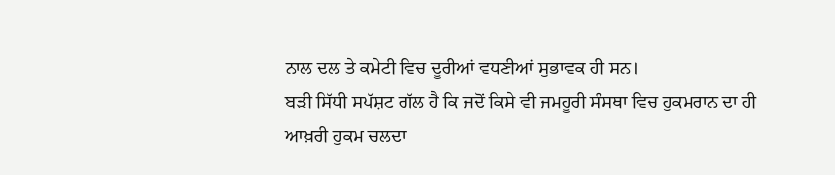ਨਾਲ ਦਲ ਤੇ ਕਮੇਟੀ ਵਿਚ ਦੂਰੀਆਂ ਵਧਣੀਆਂ ਸੁਭਾਵਕ ਹੀ ਸਨ।
ਬੜੀ ਸਿੱਧੀ ਸਪੱਸ਼ਟ ਗੱਲ ਹੈ ਕਿ ਜਦੋਂ ਕਿਸੇ ਵੀ ਜਮਹੂਰੀ ਸੰਸਥਾ ਵਿਚ ਹੁਕਮਰਾਨ ਦਾ ਹੀ ਆਖ਼ਰੀ ਹੁਕਮ ਚਲਦਾ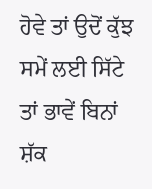ਹੋਵੇ ਤਾਂ ਉਦੋਂ ਕੁੱਝ ਸਮੇਂ ਲਈ ਸਿੱਟੇ ਤਾਂ ਭਾਵੇਂ ਬਿਨਾਂ ਸ਼ੱਕ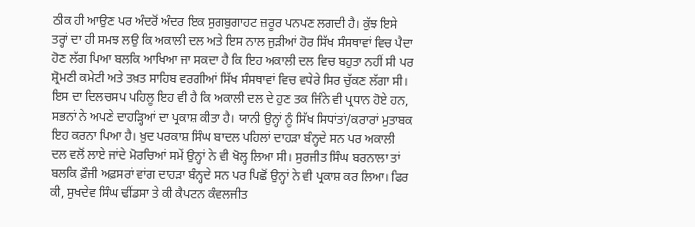ਠੀਕ ਹੀ ਆਉਣ ਪਰ ਅੰਦਰੋਂ ਅੰਦਰ ਇਕ ਸੁਗਬੁਗਾਹਟ ਜ਼ਰੂਰ ਪਨਪਣ ਲਗਦੀ ਹੈ। ਕੁੱਝ ਇਸੇ ਤਰ੍ਹਾਂ ਦਾ ਹੀ ਸਮਝ ਲਉ ਕਿ ਅਕਾਲੀ ਦਲ ਅਤੇ ਇਸ ਨਾਲ ਜੁੜੀਆਂ ਹੋਰ ਸਿੱਖ ਸੰਸਥਾਵਾਂ ਵਿਚ ਪੈਦਾ ਹੋਣ ਲੱਗ ਪਿਆ ਬਲਕਿ ਆਖਿਆ ਜਾ ਸਕਦਾ ਹੈ ਕਿ ਇਹ ਅਕਾਲੀ ਦਲ ਵਿਚ ਬਹੁਤਾ ਨਹੀਂ ਸੀ ਪਰ ਸ਼੍ਰੋਮਣੀ ਕਮੇਟੀ ਅਤੇ ਤਖ਼ਤ ਸਾਹਿਬ ਵਰਗੀਆਂ ਸਿੱਖ ਸੰਸਥਾਵਾਂ ਵਿਚ ਵਧੇਰੇ ਸਿਰ ਚੁੱਕਣ ਲੱਗਾ ਸੀ।
ਇਸ ਦਾ ਦਿਲਚਸਪ ਪਹਿਲੂ ਇਹ ਵੀ ਹੈ ਕਿ ਅਕਾਲੀ ਦਲ ਦੇ ਹੁਣ ਤਕ ਜਿੰਨੇ ਵੀ ਪ੍ਰਧਾਨ ਹੋਏ ਹਨ, ਸਭਨਾਂ ਨੇ ਅਪਣੇ ਦਾਹੜ੍ਹਿਆਂ ਦਾ ਪ੍ਰਕਾਸ਼ ਕੀਤਾ ਹੈ। ਯਾਨੀ ਉਨ੍ਹਾਂ ਨੂੰ ਸਿੱਖ ਸਿਧਾਂਤਾਂ/ਕਰਾਰਾਂ ਮੁਤਾਬਕ ਇਹ ਕਰਨਾ ਪਿਆ ਹੈ। ਖ਼ੁਦ ਪਰਕਾਸ਼ ਸਿੰਘ ਬਾਦਲ ਪਹਿਲਾਂ ਦਾਹੜਾ ਬੰਨ੍ਹਦੇ ਸਨ ਪਰ ਅਕਾਲੀ ਦਲ ਵਲੋਂ ਲਾਏ ਜਾਂਦੇ ਮੋਰਚਿਆਂ ਸਮੇਂ ਉਨ੍ਹਾਂ ਨੇ ਵੀ ਖੋਲ੍ਹ ਲਿਆ ਸੀ। ਸੁਰਜੀਤ ਸਿੰਘ ਬਰਨਾਲਾ ਤਾਂ ਬਲਕਿ ਫ਼ੌਜੀ ਅਫ਼ਸਰਾਂ ਵਾਂਗ ਦਾਹੜਾ ਬੰਨ੍ਹਦੇ ਸਨ ਪਰ ਪਿਛੋਂ ਉਨ੍ਹਾਂ ਨੇ ਵੀ ਪ੍ਰਕਾਸ਼ ਕਰ ਲਿਆ। ਫਿਰ ਕੀ, ਸੁਖਦੇਵ ਸਿੰਘ ਢੀਂਡਸਾ ਤੇ ਕੀ ਕੈਪਟਨ ਕੰਵਲਜੀਤ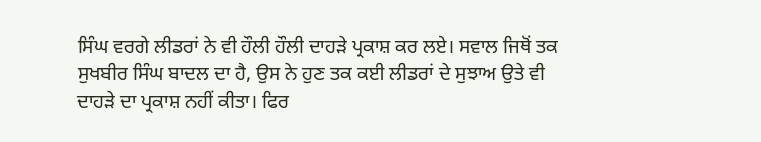ਸਿੰਘ ਵਰਗੇ ਲੀਡਰਾਂ ਨੇ ਵੀ ਹੌਲੀ ਹੌਲੀ ਦਾਹੜੇ ਪ੍ਰਕਾਸ਼ ਕਰ ਲਏ। ਸਵਾਲ ਜਿਥੋਂ ਤਕ ਸੁਖਬੀਰ ਸਿੰਘ ਬਾਦਲ ਦਾ ਹੈ, ਉਸ ਨੇ ਹੁਣ ਤਕ ਕਈ ਲੀਡਰਾਂ ਦੇ ਸੁਝਾਅ ਉਤੇ ਵੀ ਦਾਹੜੇ ਦਾ ਪ੍ਰਕਾਸ਼ ਨਹੀਂ ਕੀਤਾ। ਫਿਰ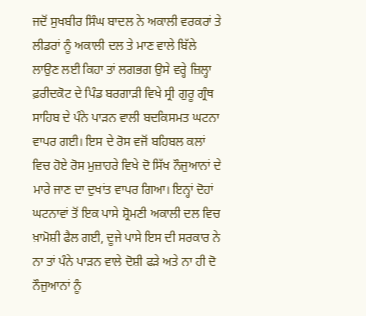ਜਦੋਂ ਸੁਖਬੀਰ ਸਿੰਘ ਬਾਦਲ ਨੇ ਅਕਾਲੀ ਵਰਕਰਾਂ ਤੇ ਲੀਡਰਾਂ ਨੂੰ ਅਕਾਲੀ ਦਲ ਤੇ ਮਾਣ ਵਾਲੇ ਬਿੱਲੇ ਲਾਉਣ ਲਈ ਕਿਹਾ ਤਾਂ ਲਗਭਗ ਉਸੇ ਵਰ੍ਹੇ ਜ਼ਿਲ੍ਹਾ ਫ਼ਰੀਦਕੋਟ ਦੇ ਪਿੰਡ ਬਰਗਾੜੀ ਵਿਖੇ ਸ੍ਰੀ ਗੁਰੂ ਗ੍ਰੰਥ ਸਾਹਿਬ ਦੇ ਪੰਨੇ ਪਾੜਨ ਵਾਲੀ ਬਦਕਿਸਮਤ ਘਟਨਾ ਵਾਪਰ ਗਈ। ਇਸ ਦੇ ਰੋਸ ਵਜੋਂ ਬਹਿਬਲ ਕਲਾਂ ਵਿਚ ਹੋਏ ਰੋਸ ਮੁਜ਼ਾਹਰੇ ਵਿਖੇ ਦੋ ਸਿੱਖ ਨੌਜੁਆਨਾਂ ਦੇ ਮਾਰੇ ਜਾਣ ਦਾ ਦੁਖਾਂਤ ਵਾਪਰ ਗਿਆ। ਇਨ੍ਹਾਂ ਦੋਹਾਂ ਘਟਨਾਵਾਂ ਤੋਂ ਇਕ ਪਾਸੇ ਸ਼੍ਰੋਮਣੀ ਅਕਾਲੀ ਦਲ ਵਿਚ ਖ਼ਾਮੋਸ਼ੀ ਫੈਲ ਗਈ, ਦੂਜੇ ਪਾਸੇ ਇਸ ਦੀ ਸਰਕਾਰ ਨੇ ਨਾ ਤਾਂ ਪੰਨੇ ਪਾੜਨ ਵਾਲੇ ਦੋਸ਼ੀ ਫੜੇ ਅਤੇ ਨਾ ਹੀ ਦੋ ਨੌਜੁਆਨਾਂ ਨੂੰ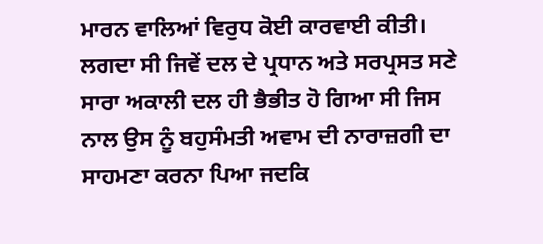ਮਾਰਨ ਵਾਲਿਆਂ ਵਿਰੁਧ ਕੋਈ ਕਾਰਵਾਈ ਕੀਤੀ। ਲਗਦਾ ਸੀ ਜਿਵੇਂ ਦਲ ਦੇ ਪ੍ਰਧਾਨ ਅਤੇ ਸਰਪ੍ਰਸਤ ਸਣੇ ਸਾਰਾ ਅਕਾਲੀ ਦਲ ਹੀ ਭੈਭੀਤ ਹੋ ਗਿਆ ਸੀ ਜਿਸ ਨਾਲ ਉਸ ਨੂੰ ਬਹੁਸੰਮਤੀ ਅਵਾਮ ਦੀ ਨਾਰਾਜ਼ਗੀ ਦਾ ਸਾਹਮਣਾ ਕਰਨਾ ਪਿਆ ਜਦਕਿ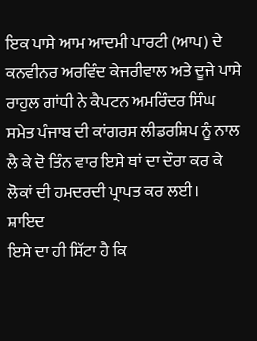ਇਕ ਪਾਸੇ ਆਮ ਆਦਮੀ ਪਾਰਟੀ (ਆਪ) ਦੇ ਕਨਵੀਨਰ ਅਰਵਿੰਦ ਕੇਜਰੀਵਾਲ ਅਤੇ ਦੂਜੇ ਪਾਸੇ ਰਾਹੁਲ ਗਾਂਧੀ ਨੇ ਕੈਪਟਨ ਅਮਰਿੰਦਰ ਸਿੰਘ ਸਮੇਤ ਪੰਜਾਬ ਦੀ ਕਾਂਗਰਸ ਲੀਡਰਸ਼ਿਪ ਨੂੰ ਨਾਲ ਲੈ ਕੇ ਦੋ ਤਿੰਨ ਵਾਰ ਇਸੇ ਥਾਂ ਦਾ ਦੌਰਾ ਕਰ ਕੇ ਲੋਕਾਂ ਦੀ ਹਮਦਰਦੀ ਪ੍ਰਾਪਤ ਕਰ ਲਈ।
ਸ਼ਾਇਦ
ਇਸੇ ਦਾ ਹੀ ਸਿੱਟਾ ਹੈ ਕਿ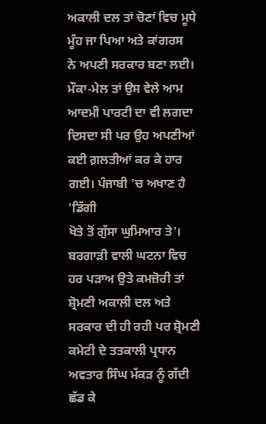ਅਕਾਲੀ ਦਲ ਤਾਂ ਚੋਣਾਂ ਵਿਚ ਮੂਧੇ ਮੂੰਹ ਜਾ ਪਿਆ ਅਤੇ ਕਾਂਗਰਸ
ਨੇ ਅਪਣੀ ਸਰਕਾਰ ਬਣਾ ਲਈ। ਮੌਕਾ-ਮੇਲ ਤਾਂ ਉਸ ਵੇਲੇ ਆਮ ਆਦਮੀ ਪਾਰਟੀ ਦਾ ਵੀ ਲਗਦਾ
ਦਿਸਦਾ ਸੀ ਪਰ ਉਹ ਅਪਣੀਆਂ ਕਈ ਗ਼ਲਤੀਆਂ ਕਰ ਕੇ ਹਾਰ ਗਈ। ਪੰਜਾਬੀ 'ਚ ਅਖਾਣ ਹੈ 'ਡਿੱਗੀ
ਖੋਤੇ ਤੋਂ ਗੁੱਸਾ ਘੁਮਿਆਰ ਤੇ'। ਬਰਗਾੜੀ ਵਾਲੀ ਘਟਨਾ ਵਿਚ ਹਰ ਪੜਾਅ ਉਤੇ ਕਮਜ਼ੋਰੀ ਤਾਂ
ਸ਼੍ਰੋਮਣੀ ਅਕਾਲੀ ਦਲ ਅਤੇ ਸਰਕਾਰ ਦੀ ਹੀ ਰਹੀ ਪਰ ਸ਼੍ਰੋਮਣੀ ਕਮੇਟੀ ਦੇ ਤਤਕਾਲੀ ਪ੍ਰਧਾਨ
ਅਵਤਾਰ ਸਿੰਘ ਮੱਕੜ ਨੂੰ ਗੱਦੀ ਛੱਡ ਕੇ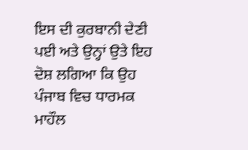ਇਸ ਦੀ ਕੁਰਬਾਨੀ ਦੇਣੀ ਪਈ ਅਤੇ ਉਨ੍ਹਾਂ ਉਤੇ ਇਹ
ਦੋਸ਼ ਲਗਿਆ ਕਿ ਉਹ ਪੰਜਾਬ ਵਿਚ ਧਾਰਮਕ ਮਾਹੌਲ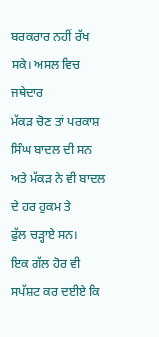ਬਰਕਰਾਰ ਨਹੀਂ ਰੱਖ ਸਕੇ। ਅਸਲ ਵਿਚ ਜਥੇਦਾਰ
ਮੱਕੜ ਚੋਣ ਤਾਂ ਪਰਕਾਸ਼ ਸਿੰਘ ਬਾਦਲ ਦੀ ਸਨ ਅਤੇ ਮੱਕੜ ਨੇ ਵੀ ਬਾਦਲ ਦੇ ਹਰ ਹੁਕਮ ਤੇ
ਫੁੱਲ ਚੜ੍ਹਾਏ ਸਨ।
ਇਕ ਗੱਲ ਹੋਰ ਵੀ ਸਪੱਸ਼ਟ ਕਰ ਦਈਏ ਕਿ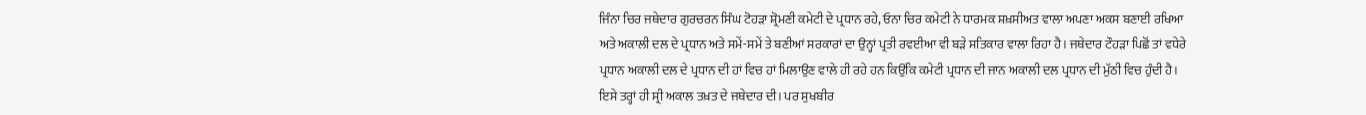ਜਿੰਨਾ ਚਿਰ ਜਥੇਦਾਰ ਗੁਰਚਰਨ ਸਿੰਘ ਟੋਹੜਾ ਸ਼੍ਰੋਮਣੀ ਕਮੇਟੀ ਦੇ ਪ੍ਰਧਾਨ ਰਹੇ, ਓਨਾ ਚਿਰ ਕਮੇਟੀ ਨੇ ਧਾਰਮਕ ਸ਼ਖ਼ਸੀਅਤ ਵਾਲਾ ਅਪਣਾ ਅਕਸ ਬਣਾਈ ਰਖਿਆ ਅਤੇ ਅਕਾਲੀ ਦਲ ਦੇ ਪ੍ਰਧਾਨ ਅਤੇ ਸਮੇਂ-ਸਮੇਂ ਤੇ ਬਣੀਆਂ ਸਰਕਾਰਾਂ ਦਾ ਉਨ੍ਹਾਂ ਪ੍ਰਤੀ ਰਵਈਆ ਵੀ ਬੜੇ ਸਤਿਕਾਰ ਵਾਲਾ ਰਿਹਾ ਹੈ। ਜਥੇਦਾਰ ਟੌਹੜਾ ਪਿਛੋਂ ਤਾਂ ਵਧੇਰੇ ਪ੍ਰਧਾਨ ਅਕਾਲੀ ਦਲ ਦੇ ਪ੍ਰਧਾਨ ਦੀ ਹਾਂ ਵਿਚ ਹਾਂ ਮਿਲਾਉਣ ਵਾਲੇ ਹੀ ਰਹੇ ਹਨ ਕਿਉਂਕਿ ਕਮੇਟੀ ਪ੍ਰਧਾਨ ਦੀ ਜਾਨ ਅਕਾਲੀ ਦਲ ਪ੍ਰਧਾਨ ਦੀ ਮੁੱਠੀ ਵਿਚ ਹੁੰਦੀ ਹੈ। ਇਸੇ ਤਰ੍ਹਾਂ ਹੀ ਸ੍ਰੀ ਅਕਾਲ ਤਖ਼ਤ ਦੇ ਜਥੇਦਾਰ ਦੀ। ਪਰ ਸੁਖਬੀਰ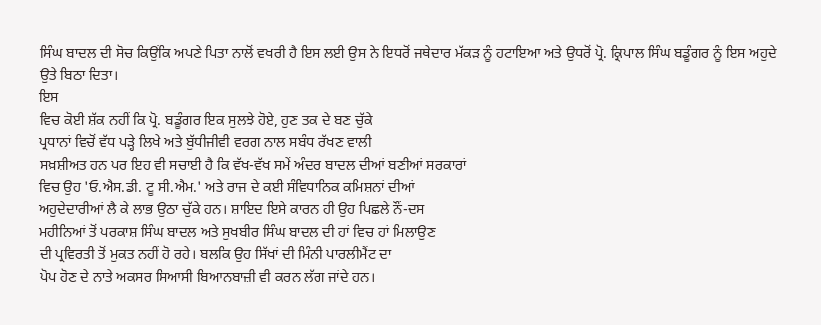ਸਿੰਘ ਬਾਦਲ ਦੀ ਸੋਚ ਕਿਉਂਕਿ ਅਪਣੇ ਪਿਤਾ ਨਾਲੋਂ ਵਖਰੀ ਹੈ ਇਸ ਲਈ ਉਸ ਨੇ ਇਧਰੋਂ ਜਥੇਦਾਰ ਮੱਕੜ ਨੂੰ ਹਟਾਇਆ ਅਤੇ ਉਧਰੋਂ ਪ੍ਰੋ. ਕ੍ਰਿਪਾਲ ਸਿੰਘ ਬਡੂੰਗਰ ਨੂੰ ਇਸ ਅਹੁਦੇ ਉਤੇ ਬਿਠਾ ਦਿਤਾ।
ਇਸ
ਵਿਚ ਕੋਈ ਸ਼ੱਕ ਨਹੀਂ ਕਿ ਪ੍ਰੋ. ਬਡੂੰਗਰ ਇਕ ਸੁਲਝੇ ਹੋਏ, ਹੁਣ ਤਕ ਦੇ ਬਣ ਚੁੱਕੇ
ਪ੍ਰਧਾਨਾਂ ਵਿਚੋਂ ਵੱਧ ਪੜ੍ਹੇ ਲਿਖੇ ਅਤੇ ਬੁੱਧੀਜੀਵੀ ਵਰਗ ਨਾਲ ਸਬੰਧ ਰੱਖਣ ਵਾਲੀ
ਸਖ਼ਸ਼ੀਅਤ ਹਨ ਪਰ ਇਹ ਵੀ ਸਚਾਈ ਹੈ ਕਿ ਵੱਖ-ਵੱਖ ਸਮੇਂ ਅੰਦਰ ਬਾਦਲ ਦੀਆਂ ਬਣੀਆਂ ਸਰਕਾਰਾਂ
ਵਿਚ ਉਹ 'ਓ.ਐਸ.ਡੀ. ਟੂ ਸੀ.ਐਮ.' ਅਤੇ ਰਾਜ ਦੇ ਕਈ ਸੰਵਿਧਾਨਿਕ ਕਮਿਸ਼ਨਾਂ ਦੀਆਂ
ਅਹੁਦੇਦਾਰੀਆਂ ਲੈ ਕੇ ਲਾਭ ਉਠਾ ਚੁੱਕੇ ਹਨ। ਸ਼ਾਇਦ ਇਸੇ ਕਾਰਨ ਹੀ ਉਹ ਪਿਛਲੇ ਨੌਂ-ਦਸ
ਮਹੀਨਿਆਂ ਤੋਂ ਪਰਕਾਸ਼ ਸਿੰਘ ਬਾਦਲ ਅਤੇ ਸੁਖਬੀਰ ਸਿੰਘ ਬਾਦਲ ਦੀ ਹਾਂ ਵਿਚ ਹਾਂ ਮਿਲਾਉਣ
ਦੀ ਪ੍ਰਵਿਰਤੀ ਤੋਂ ਮੁਕਤ ਨਹੀਂ ਹੋ ਰਹੇ। ਬਲਕਿ ਉਹ ਸਿੱਖਾਂ ਦੀ ਮਿੰਨੀ ਪਾਰਲੀਮੈਂਟ ਦਾ
ਪੋਪ ਹੋਣ ਦੇ ਨਾਤੇ ਅਕਸਰ ਸਿਆਸੀ ਬਿਆਨਬਾਜ਼ੀ ਵੀ ਕਰਨ ਲੱਗ ਜਾਂਦੇ ਹਨ।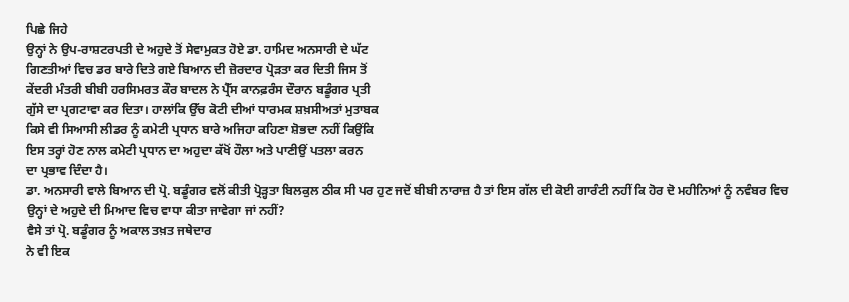ਪਿਛੇ ਜਿਹੇ
ਉਨ੍ਹਾਂ ਨੇ ਉਪ-ਰਾਸ਼ਟਰਪਤੀ ਦੇ ਅਹੁਦੇ ਤੋਂ ਸੇਵਾਮੁਕਤ ਹੋਏ ਡਾ. ਹਾਮਿਦ ਅਨਸਾਰੀ ਦੇ ਘੱਟ
ਗਿਣਤੀਆਂ ਵਿਚ ਡਰ ਬਾਰੇ ਦਿਤੇ ਗਏ ਬਿਆਨ ਦੀ ਜ਼ੋਰਦਾਰ ਪ੍ਰੋੜਤਾ ਕਰ ਦਿਤੀ ਜਿਸ ਤੋਂ
ਕੇਂਦਰੀ ਮੰਤਰੀ ਬੀਬੀ ਹਰਸਿਮਰਤ ਕੌਰ ਬਾਦਲ ਨੇ ਪ੍ਰੈੱਸ ਕਾਨਫ਼ਰੰਸ ਦੌਰਾਨ ਬਡੂੰਗਰ ਪ੍ਰਤੀ
ਗੁੱਸੇ ਦਾ ਪ੍ਰਗਟਾਵਾ ਕਰ ਦਿਤਾ। ਹਾਲਾਂਕਿ ਉੱਚ ਕੋਟੀ ਦੀਆਂ ਧਾਰਮਕ ਸ਼ਖ਼ਸੀਅਤਾਂ ਮੁਤਾਬਕ
ਕਿਸੇ ਵੀ ਸਿਆਸੀ ਲੀਡਰ ਨੂੰ ਕਮੇਟੀ ਪ੍ਰਧਾਨ ਬਾਰੇ ਅਜਿਹਾ ਕਹਿਣਾ ਸ਼ੋਭਦਾ ਨਹੀਂ ਕਿਉਂਕਿ
ਇਸ ਤਰ੍ਹਾਂ ਹੋਣ ਨਾਲ ਕਮੇਟੀ ਪ੍ਰਧਾਨ ਦਾ ਅਹੁਦਾ ਕੱਖੋਂ ਹੌਲਾ ਅਤੇ ਪਾਣੀਉਂ ਪਤਲਾ ਕਰਨ
ਦਾ ਪ੍ਰਭਾਵ ਦਿੰਦਾ ਹੈ।
ਡਾ. ਅਨਸਾਰੀ ਵਾਲੇ ਬਿਆਨ ਦੀ ਪ੍ਰੋ. ਬਡੂੰਗਰ ਵਲੋਂ ਕੀਤੀ ਪ੍ਰੋੜ੍ਹਤਾ ਬਿਲਕੁਲ ਠੀਕ ਸੀ ਪਰ ਹੁਣ ਜਦੋਂ ਬੀਬੀ ਨਾਰਾਜ਼ ਹੈ ਤਾਂ ਇਸ ਗੱਲ ਦੀ ਕੋਈ ਗਾਰੰਟੀ ਨਹੀਂ ਕਿ ਹੋਰ ਦੋ ਮਹੀਨਿਆਂ ਨੂੰ ਨਵੰਬਰ ਵਿਚ ਉਨ੍ਹਾਂ ਦੇ ਅਹੁਦੇ ਦੀ ਮਿਆਦ ਵਿਚ ਵਾਧਾ ਕੀਤਾ ਜਾਵੇਗਾ ਜਾਂ ਨਹੀਂ?
ਵੈਸੇ ਤਾਂ ਪ੍ਰੋ. ਬਡੂੰਗਰ ਨੂੰ ਅਕਾਲ ਤਖ਼ਤ ਜਥੇਦਾਰ
ਨੇ ਵੀ ਇਕ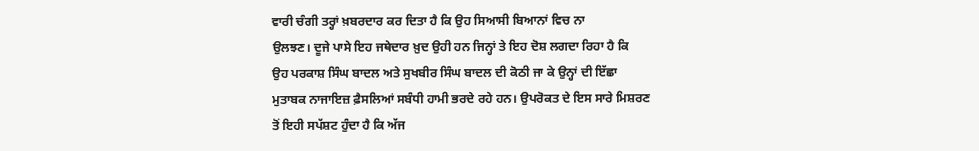ਵਾਰੀ ਚੰਗੀ ਤਰ੍ਹਾਂ ਖ਼ਬਰਦਾਰ ਕਰ ਦਿਤਾ ਹੈ ਕਿ ਉਹ ਸਿਆਸੀ ਬਿਆਨਾਂ ਵਿਚ ਨਾ
ਉਲਝਣ। ਦੂਜੇ ਪਾਸੇ ਇਹ ਜਥੇਦਾਰ ਖ਼ੁਦ ਉਹੀ ਹਨ ਜਿਨ੍ਹਾਂ ਤੇ ਇਹ ਦੋਸ਼ ਲਗਦਾ ਰਿਹਾ ਹੈ ਕਿ
ਉਹ ਪਰਕਾਸ਼ ਸਿੰਘ ਬਾਦਲ ਅਤੇ ਸੁਖਬੀਰ ਸਿੰਘ ਬਾਦਲ ਦੀ ਕੋਠੀ ਜਾ ਕੇ ਉਨ੍ਹਾਂ ਦੀ ਇੱਛਾ
ਮੁਤਾਬਕ ਨਾਜਾਇਜ਼ ਫ਼ੈਸਲਿਆਂ ਸਬੰਧੀ ਹਾਮੀ ਭਰਦੇ ਰਹੇ ਹਨ। ਉਪਰੋਕਤ ਦੇ ਇਸ ਸਾਰੇ ਮਿਸ਼ਰਣ
ਤੋਂ ਇਹੀ ਸਪੱਸ਼ਟ ਹੁੰਦਾ ਹੈ ਕਿ ਅੱਜ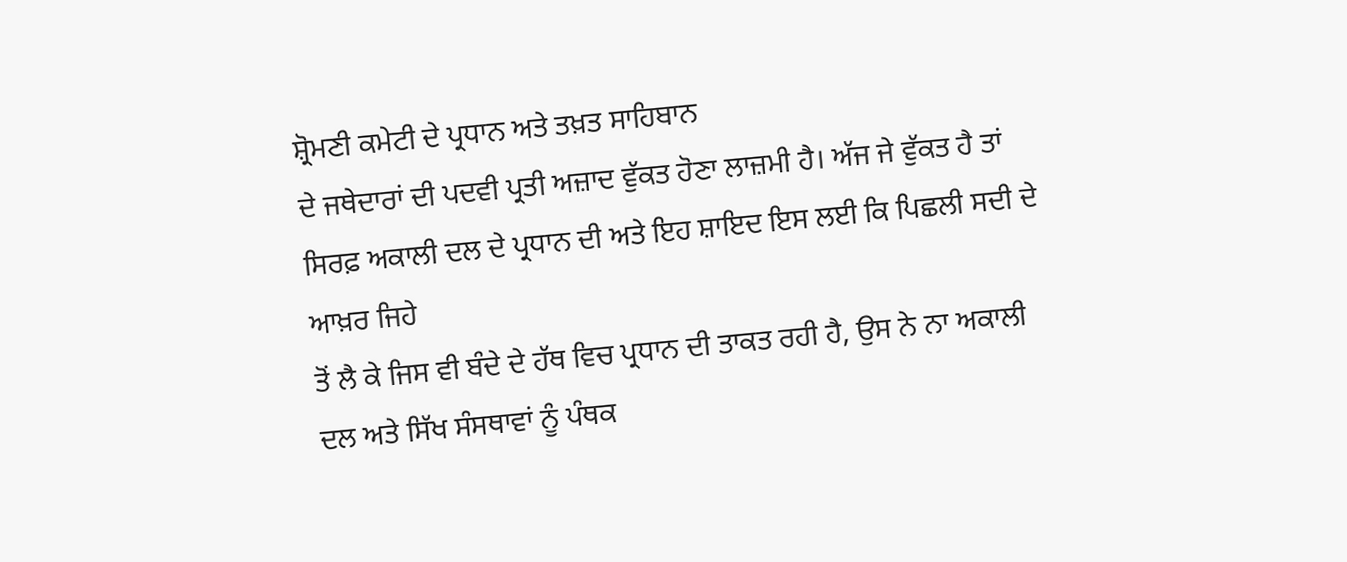ਸ਼੍ਰੋਮਣੀ ਕਮੇਟੀ ਦੇ ਪ੍ਰਧਾਨ ਅਤੇ ਤਖ਼ਤ ਸਾਹਿਬਾਨ
ਦੇ ਜਥੇਦਾਰਾਂ ਦੀ ਪਦਵੀ ਪ੍ਰਤੀ ਅਜ਼ਾਦ ਵੁੱਕਤ ਹੋਣਾ ਲਾਜ਼ਮੀ ਹੈ। ਅੱਜ ਜੇ ਵੁੱਕਤ ਹੈ ਤਾਂ
ਸਿਰਫ਼ ਅਕਾਲੀ ਦਲ ਦੇ ਪ੍ਰਧਾਨ ਦੀ ਅਤੇ ਇਹ ਸ਼ਾਇਦ ਇਸ ਲਈ ਕਿ ਪਿਛਲੀ ਸਦੀ ਦੇ ਆਖ਼ਰ ਜਿਹੇ
ਤੋਂ ਲੈ ਕੇ ਜਿਸ ਵੀ ਬੰਦੇ ਦੇ ਹੱਥ ਵਿਚ ਪ੍ਰਧਾਨ ਦੀ ਤਾਕਤ ਰਹੀ ਹੈ, ਉਸ ਨੇ ਨਾ ਅਕਾਲੀ
ਦਲ ਅਤੇ ਸਿੱਖ ਸੰਸਥਾਵਾਂ ਨੂੰ ਪੰਥਕ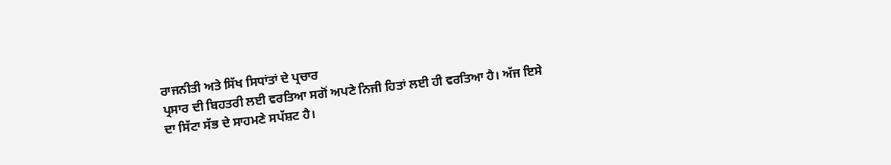ਰਾਜਨੀਤੀ ਅਤੇ ਸਿੱਖ ਸਿਧਾਂਤਾਂ ਦੇ ਪ੍ਰਚਾਰ
ਪ੍ਰਸਾਰ ਦੀ ਬਿਹਤਰੀ ਲਈ ਵਰਤਿਆ ਸਗੋਂ ਅਪਣੇ ਨਿਜੀ ਹਿਤਾਂ ਲਈ ਹੀ ਵਰਤਿਆ ਹੈ। ਅੱਜ ਇਸੇ
ਦਾ ਸਿੱਟਾ ਸੱਭ ਦੇ ਸਾਹਮਣੇ ਸਪੱਸ਼ਟ ਹੈ।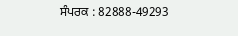ਸੰਪਰਕ : 82888-49293